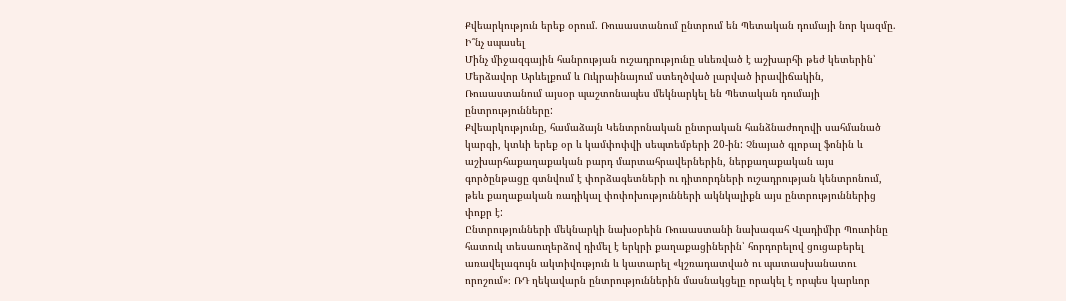Քվեարկություն երեք օրում. Ռուսաստանում ընտրում են Պետական դումայի նոր կազմը. Ի՞նչ սպասել
Մինչ միջազգային հանրության ուշադրությունը սևեռված է աշխարհի թեժ կետերին՝ Մերձավոր Արևելքում և Ուկրաինայում ստեղծված լարված իրավիճակին, Ռուսաստանում այսօր պաշտոնապես մեկնարկել են Պետական դումայի ընտրությունները:
Քվեարկությունը, համաձայն Կենտրոնական ընտրական հանձնաժողովի սահմանած կարգի, կտևի երեք օր և կամփոփվի սեպտեմբերի 20-ին: Չնայած գլոբալ ֆոնին և աշխարհաքաղաքական բարդ մարտահրավերներին, ներքաղաքական այս գործընթացը գտնվում է փորձագետների ու դիտորդների ուշադրության կենտրոնում, թեև քաղաքական ռադիկալ փոփոխությունների ակնկալիքն այս ընտրություններից փոքր է:
Ընտրությունների մեկնարկի նախօրեին Ռուսաստանի նախագահ Վլադիմիր Պուտինը հատուկ տեսաուղերձով դիմել է երկրի քաղաքացիներին՝ հորդորելով ցուցաբերել առավելագույն ակտիվություն և կատարել «կշռադատված ու պատասխանատու որոշում»։ ՌԴ ղեկավարն ընտրություններին մասնակցելը որակել է որպես կարևոր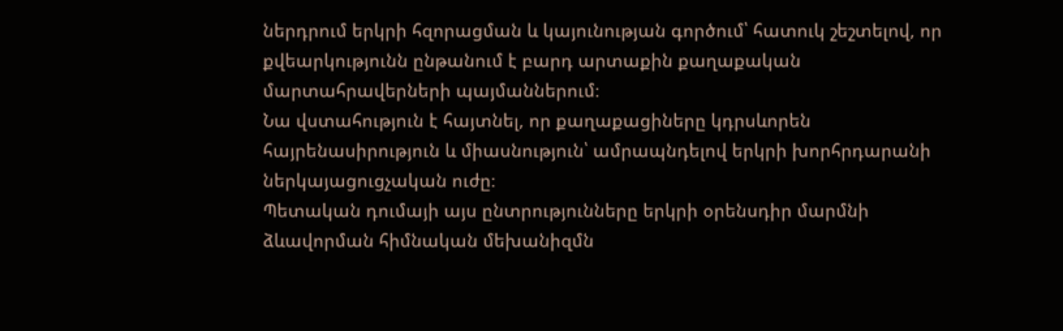ներդրում երկրի հզորացման և կայունության գործում՝ հատուկ շեշտելով, որ քվեարկությունն ընթանում է բարդ արտաքին քաղաքական մարտահրավերների պայմաններում։
Նա վստահություն է հայտնել, որ քաղաքացիները կդրսևորեն հայրենասիրություն և միասնություն՝ ամրապնդելով երկրի խորհրդարանի ներկայացուցչական ուժը։
Պետական դումայի այս ընտրությունները երկրի օրենսդիր մարմնի ձևավորման հիմնական մեխանիզմն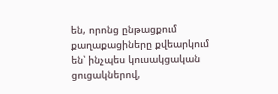են, որոնց ընթացքում քաղաքացիները քվեարկում են՝ ինչպես կուսակցական ցուցակներով,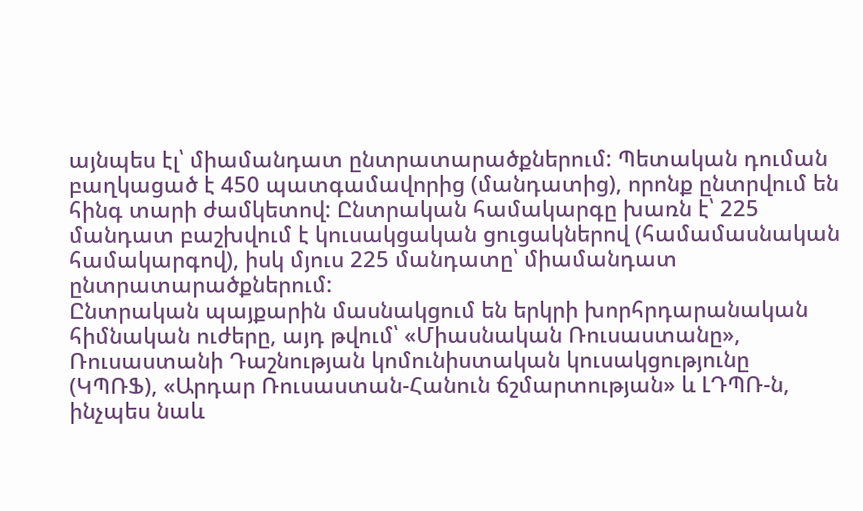այնպես էլ՝ միամանդատ ընտրատարածքներում: Պետական դուման բաղկացած է 450 պատգամավորից (մանդատից), որոնք ընտրվում են հինգ տարի ժամկետով: Ընտրական համակարգը խառն է՝ 225 մանդատ բաշխվում է կուսակցական ցուցակներով (համամասնական համակարգով), իսկ մյուս 225 մանդատը՝ միամանդատ ընտրատարածքներում:
Ընտրական պայքարին մասնակցում են երկրի խորհրդարանական հիմնական ուժերը, այդ թվում՝ «Միասնական Ռուսաստանը», Ռուսաստանի Դաշնության կոմունիստական կուսակցությունը (ԿՊՌՖ), «Արդար Ռուսաստան-Հանուն ճշմարտության» և ԼԴՊՌ-ն, ինչպես նաև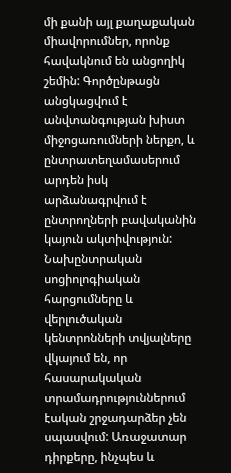մի քանի այլ քաղաքական միավորումներ, որոնք հավակնում են անցողիկ շեմին: Գործընթացն անցկացվում է անվտանգության խիստ միջոցառումների ներքո, և ընտրատեղամասերում արդեն իսկ արձանագրվում է ընտրողների բավականին կայուն ակտիվություն:
Նախընտրական սոցիոլոգիական հարցումները և վերլուծական կենտրոնների տվյալները վկայում են, որ հասարակական տրամադրություններում էական շրջադարձեր չեն սպասվում: Առաջատար դիրքերը, ինչպես և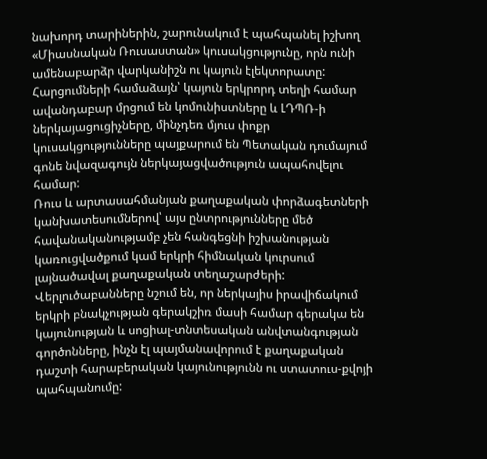նախորդ տարիներին, շարունակում է պահպանել իշխող «Միասնական Ռուսաստան» կուսակցությունը, որն ունի ամենաբարձր վարկանիշն ու կայուն էլեկտորատը:
Հարցումների համաձայն՝ կայուն երկրորդ տեղի համար ավանդաբար մրցում են կոմունիստները և ԼԴՊՌ-ի ներկայացուցիչները, մինչդեռ մյուս փոքր կուսակցությունները պայքարում են Պետական դումայում գոնե նվազագույն ներկայացվածություն ապահովելու համար:
Ռուս և արտասահմանյան քաղաքական փորձագետների կանխատեսումներով՝ այս ընտրությունները մեծ հավանականությամբ չեն հանգեցնի իշխանության կառուցվածքում կամ երկրի հիմնական կուրսում լայնածավալ քաղաքական տեղաշարժերի: Վերլուծաբանները նշում են, որ ներկայիս իրավիճակում երկրի բնակչության գերակշիռ մասի համար գերակա են կայունության և սոցիալ-տնտեսական անվտանգության գործոնները, ինչն էլ պայմանավորում է քաղաքական դաշտի հարաբերական կայունությունն ու ստատուս-քվոյի պահպանումը: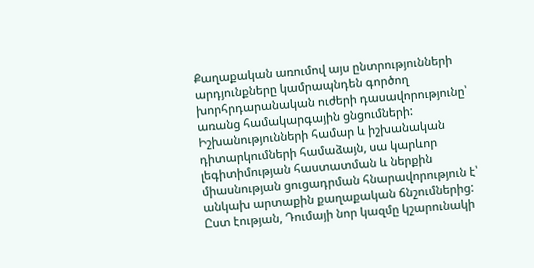Քաղաքական առումով այս ընտրությունների արդյունքները կամրապնդեն գործող խորհրդարանական ուժերի դասավորությունը՝ առանց համակարգային ցնցումների: Իշխանությունների համար և իշխանական դիտարկումների համաձայն, սա կարևոր լեգիտիմության հաստատման և ներքին միասնության ցուցադրման հնարավորություն է՝ անկախ արտաքին քաղաքական ճնշումներից: Ըստ էության, Դումայի նոր կազմը կշարունակի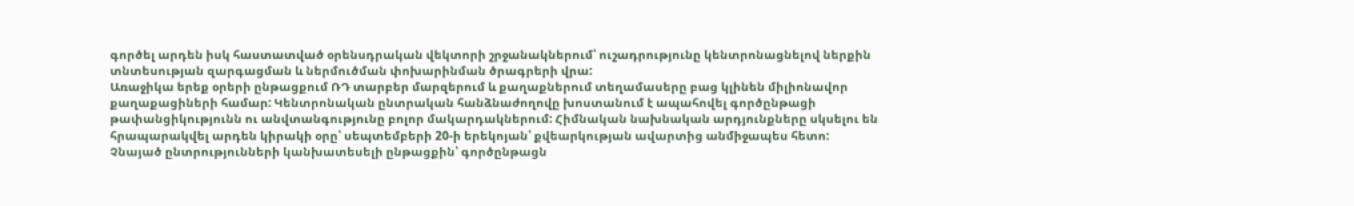գործել արդեն իսկ հաստատված օրենսդրական վեկտորի շրջանակներում՝ ուշադրությունը կենտրոնացնելով ներքին տնտեսության զարգացման և ներմուծման փոխարինման ծրագրերի վրա:
Առաջիկա երեք օրերի ընթացքում ՌԴ տարբեր մարզերում և քաղաքներում տեղամասերը բաց կլինեն միլիոնավոր քաղաքացիների համար: Կենտրոնական ընտրական հանձնաժողովը խոստանում է ապահովել գործընթացի թափանցիկությունն ու անվտանգությունը բոլոր մակարդակներում: Հիմնական նախնական արդյունքները սկսելու են հրապարակվել արդեն կիրակի օրը՝ սեպտեմբերի 20-ի երեկոյան՝ քվեարկության ավարտից անմիջապես հետո:
Չնայած ընտրությունների կանխատեսելի ընթացքին՝ գործընթացն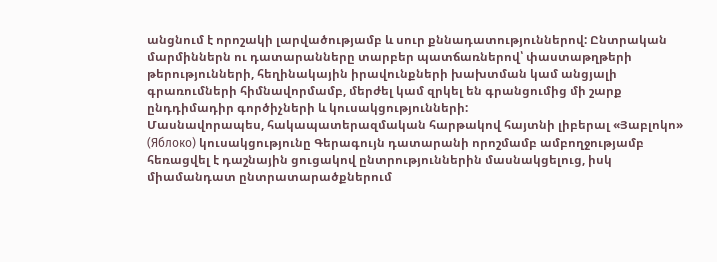անցնում է որոշակի լարվածությամբ և սուր քննադատություններով: Ընտրական մարմիններն ու դատարանները տարբեր պատճառներով՝ փաստաթղթերի թերությունների, հեղինակային իրավունքների խախտման կամ անցյալի գրառումների հիմնավորմամբ, մերժել կամ զրկել են գրանցումից մի շարք ընդդիմադիր գործիչների և կուսակցությունների:
Մասնավորապես, հակապատերազմական հարթակով հայտնի լիբերալ «Յաբլոկո» (Яблоко) կուսակցությունը Գերագույն դատարանի որոշմամբ ամբողջությամբ հեռացվել է դաշնային ցուցակով ընտրություններին մասնակցելուց, իսկ միամանդատ ընտրատարածքներում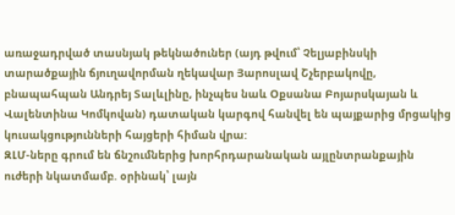առաջադրված տասնյակ թեկնածուներ (այդ թվում՝ Չելյաբինսկի տարածքային ճյուղավորման ղեկավար Յարոսլավ Շչերբակովը, բնապահպան Անդրեյ Տալևլինը, ինչպես նաև Օքսանա Բոյարսկայան և Վալենտինա Կոմկովան) դատական կարգով հանվել են պայքարից մրցակից կուսակցությունների հայցերի հիման վրա:
ԶԼՄ-ները գրում են ճնշումներից խորհրդարանական այլընտրանքային ուժերի նկատմամբ. օրինակ՝ լայն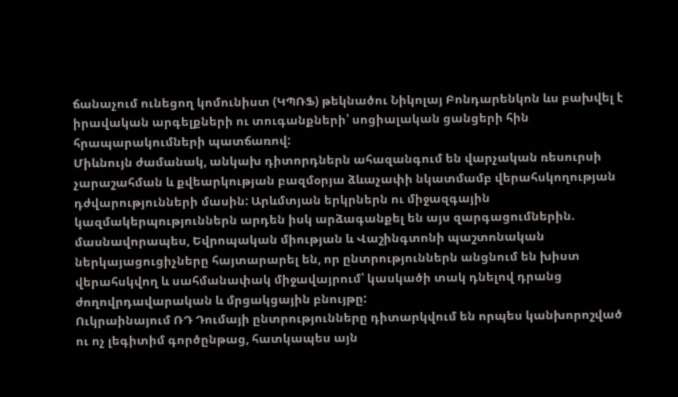ճանաչում ունեցող կոմունիստ (ԿՊՌՖ) թեկնածու Նիկոլայ Բոնդարենկոն ևս բախվել է իրավական արգելքների ու տուգանքների՝ սոցիալական ցանցերի հին հրապարակումների պատճառով:
Միևնույն ժամանակ, անկախ դիտորդներն ահազանգում են վարչական ռեսուրսի չարաշահման և քվեարկության բազմօրյա ձևաչափի նկատմամբ վերահսկողության դժվարությունների մասին: Արևմտյան երկրներն ու միջազգային կազմակերպություններն արդեն իսկ արձագանքել են այս զարգացումներին. մասնավորապես, Եվրոպական միության և Վաշինգտոնի պաշտոնական ներկայացուցիչները հայտարարել են, որ ընտրություններն անցնում են խիստ վերահսկվող և սահմանափակ միջավայրում՝ կասկածի տակ դնելով դրանց ժողովրդավարական և մրցակցային բնույթը:
Ուկրաինայում ՌԴ Դումայի ընտրությունները դիտարկվում են որպես կանխորոշված ու ոչ լեգիտիմ գործընթաց, հատկապես այն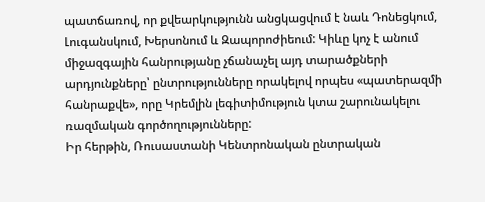պատճառով, որ քվեարկությունն անցկացվում է նաև Դոնեցկում, Լուգանսկում, Խերսոնում և Զապորոժիեում: Կիևը կոչ է անում միջազգային հանրությանը չճանաչել այդ տարածքների արդյունքները՝ ընտրությունները որակելով որպես «պատերազմի հանրաքվե», որը Կրեմլին լեգիտիմություն կտա շարունակելու ռազմական գործողությունները:
Իր հերթին, Ռուսաստանի Կենտրոնական ընտրական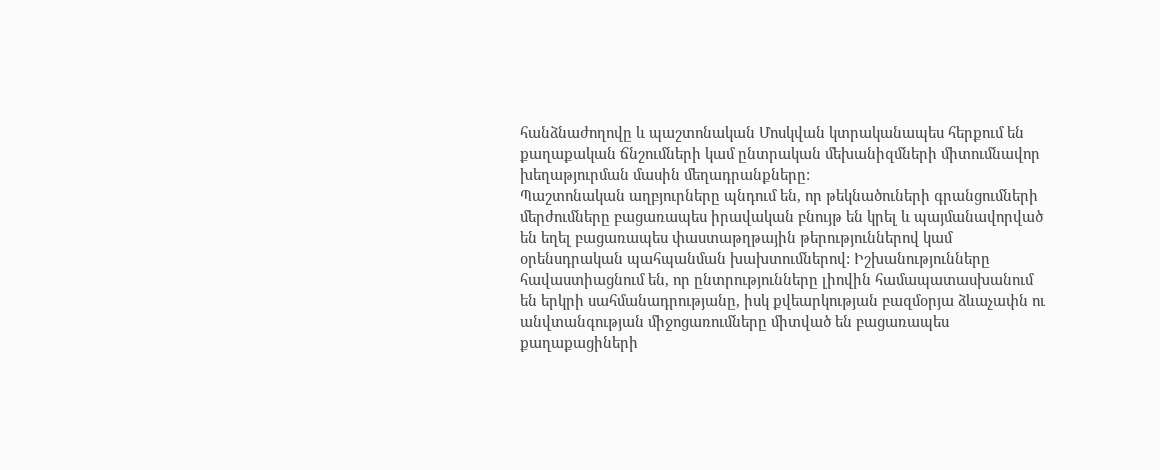հանձնաժողովը և պաշտոնական Մոսկվան կտրականապես հերքում են քաղաքական ճնշումների կամ ընտրական մեխանիզմների միտումնավոր խեղաթյուրման մասին մեղադրանքները:
Պաշտոնական աղբյուրները պնդում են, որ թեկնածուների գրանցումների մերժումները բացառապես իրավական բնույթ են կրել և պայմանավորված են եղել բացառապես փաստաթղթային թերություններով կամ օրենսդրական պահպանման խախտումներով: Իշխանությունները հավաստիացնում են, որ ընտրությունները լիովին համապատասխանում են երկրի սահմանադրությանը, իսկ քվեարկության բազմօրյա ձևաչափն ու անվտանգության միջոցառումները միտված են բացառապես քաղաքացիների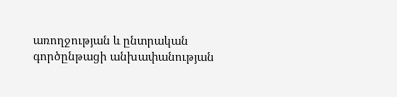առողջության և ընտրական գործընթացի անխափանության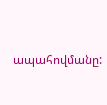ապահովմանը: